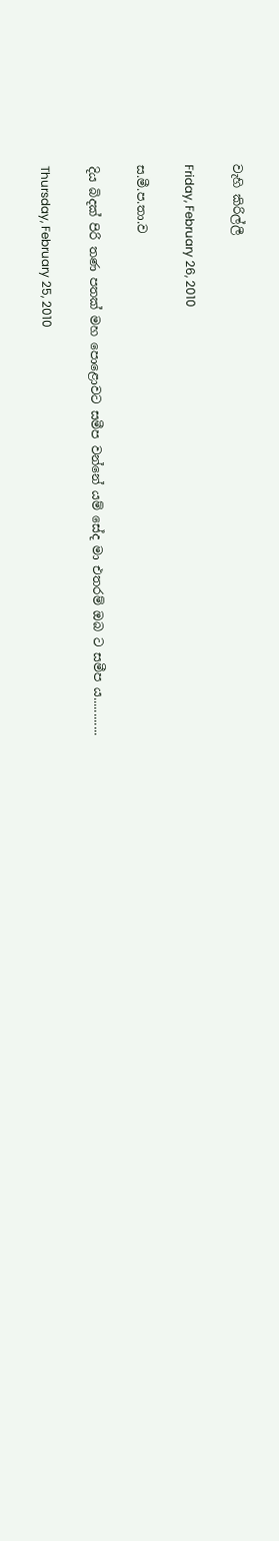වැහි කිරිල්ලී

Friday, February 26, 2010

ස.මී.ප.තා.ව

දිය බිදක් පිරි තණ පතක් මහ පොළොවට සමීප වන්නේ යම් සේද මා එතරම් ඔබ ට සමීප ය............

Thursday, February 25, 2010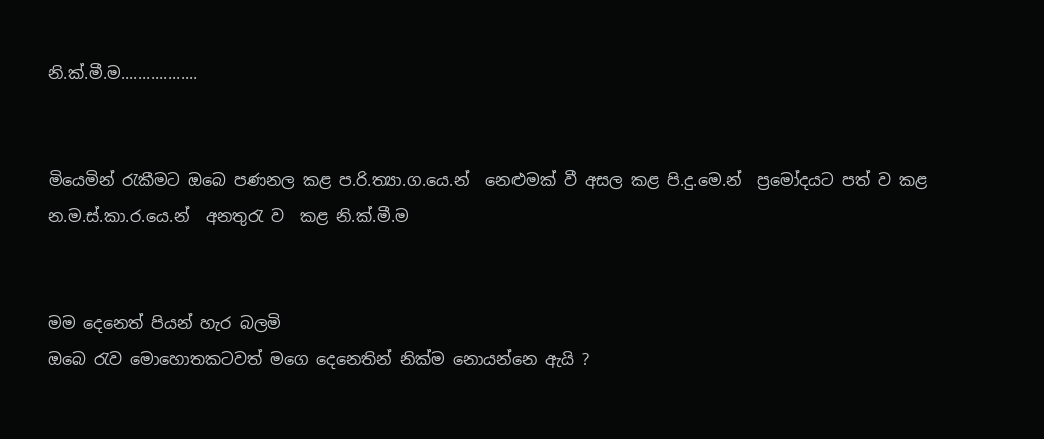නි.ක්.මී.ම..................


මියෙමින් රැකීමට ඔබෙ පණනල කළ ප.රි.ත්‍යා.ග.යෙ.න්  නෙළුමක් වී අසල කළ පි.දු.මෙ.න්  ප්‍රමෝදයට පත් ව කළ න.ම.ස්.කා.ර.යෙ.න්  අනතුරැ ව  කළ නි.ක්.මී.ම


මම දෙනෙත් පියන් හැර බලමි
ඔබෙ රැව මොහොතකටවත් මගෙ දෙනෙතින් නික්ම නොයන්නෙ ඇයි ?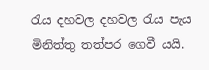රැය දහවල දහවල රැය පැය මිනිත්තු තත්පර ගෙවී යයි.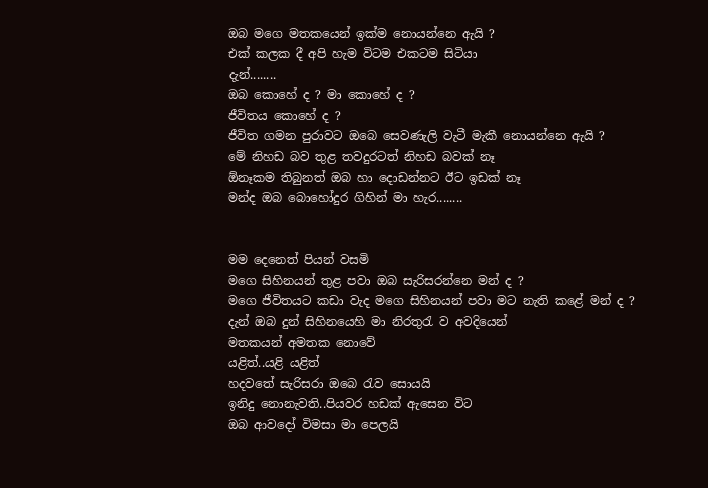ඔබ මගෙ මතකයෙන් ඉක්ම නොයන්නෙ ඇයි ?
එක් කලක දී අපි හැම විටම එකටම සිටියා
දැන්........
ඔබ කොහේ ද ? මා කොහේ ද ?
ජීවිතය කොහේ ද ?
ජීවිත ගමන පුරාවට ඔබෙ සෙවණැලි වැටී මැකී නොයන්නෙ ඇයි ?
මේ නිහඩ බව තුළ තවදුරටත් නිහඩ බවක් නෑ
ඕනෑකම තිබුනත් ඔබ හා දොඩන්නට ඊට ඉඩක් නෑ
මන්ද ඔබ බොහෝදුර ගිහින් මා හැර........


මම දෙනෙත් පියන් වසමි
මගෙ සිහිනයන් තුළ පවා ඔබ සැරිසරන්නෙ මන් ද ?
මගෙ ජීවිතයට කඩා වැද මගෙ සිහිනයන් පවා මට නැති කළේ මන් ද ?
දැන් ඔබ දුන් සිහිනයෙහි මා නිරතුරැ ව අවදියෙන්
මතකයන් අමතක නොවේ
යළිත්..යළි යළිත්
හදවතේ සැරිසරා ඔබෙ රැව සොයයි
ඉනිදු නොනැවති..පියවර හඩක් ඇසෙන විට
ඔබ ආවදෝ විමසා මා පෙලයි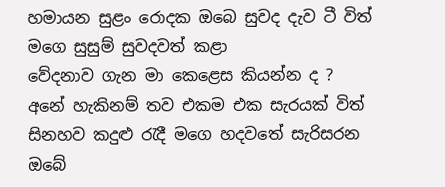හමායන සුළං රොදක ඔබෙ සුවද දැව ටී විත්
මගෙ සුසුම් සුවදවත් කළා
වේදනාව ගැන මා කෙළෙස කියන්න ද ?
අනේ හැකිනම් තව එකම එක සැරයක් විත්
සිනහව කදුළු රැදී මගෙ හදවතේ සැරිසරන
ඔබේ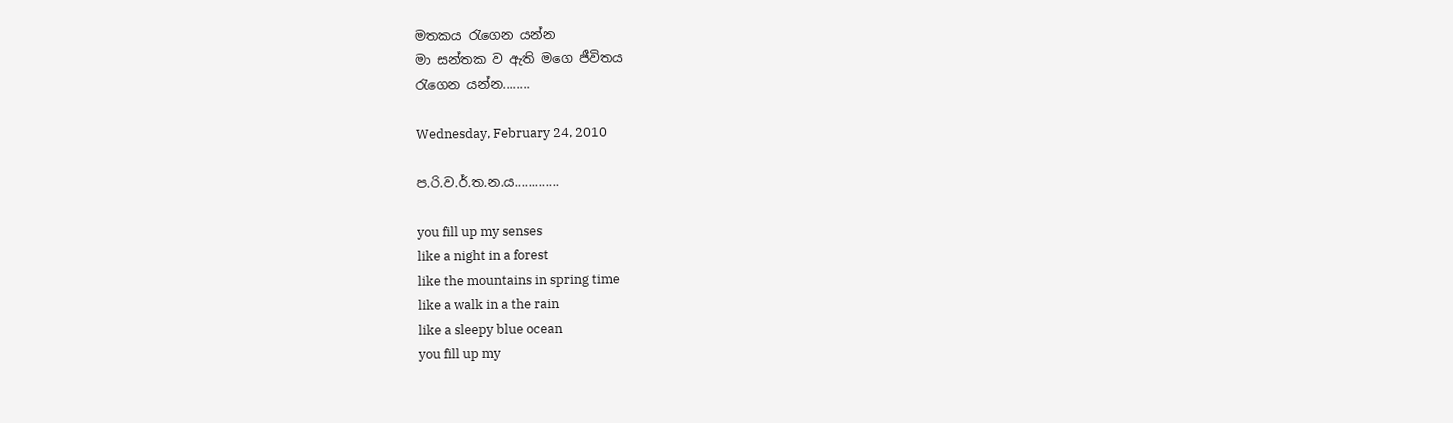මතකය රැගෙන යන්න
මා සන්තක ව ඇති මගෙ ජීවිතය
රැගෙන යන්න........

Wednesday, February 24, 2010

ප.රි.ව.ර්.ත.න.ය.............

you fill up my senses
like a night in a forest
like the mountains in spring time
like a walk in a the rain
like a sleepy blue ocean
you fill up my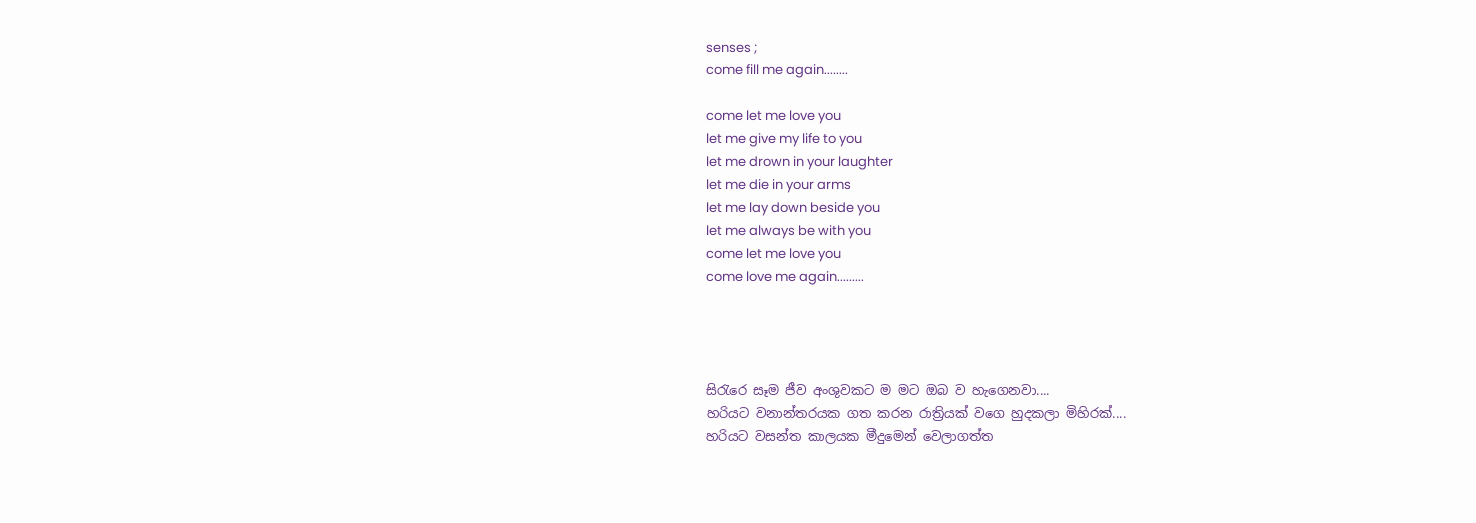senses ;
come fill me again........

come let me love you
let me give my life to you
let me drown in your laughter
let me die in your arms
let me lay down beside you
let me always be with you
come let me love you
come love me again.........




සිරැරෙ සෑම ජීව අංශුවකට ම මට ඔබ ව හැගෙනවා....
හරියට වනාන්තරයක ගත කරන රාත්‍රියක් වගෙ හුදකලා මිහිරක්....
හරියට වසන්ත කාලයක මීදුමෙන් වෙලාගත්ත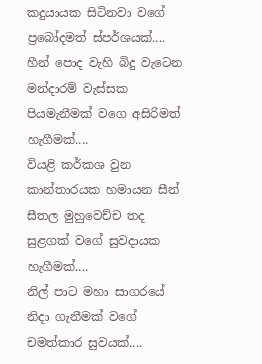කදුයායක සිටිනවා වගේ ප්‍රබෝදමත් ස්පර්ශයක්....
හීන් පොද වැහි බිදු වැටෙන මන්දාරම් වැස්සක පියමැනීමක් වගෙ අසිරිමත් හැගීමක්....
වියළි කර්කශ වුන කාන්තාරයක හමායන සීන් සීතල මුහුවෙච්ච තද සුළගක් වගේ සුවදායක හැගීමක්....
නිල් පාට මහා සාගරයේ නිදා ගැනීමක් වගේ චමත්කාර සුවයක්....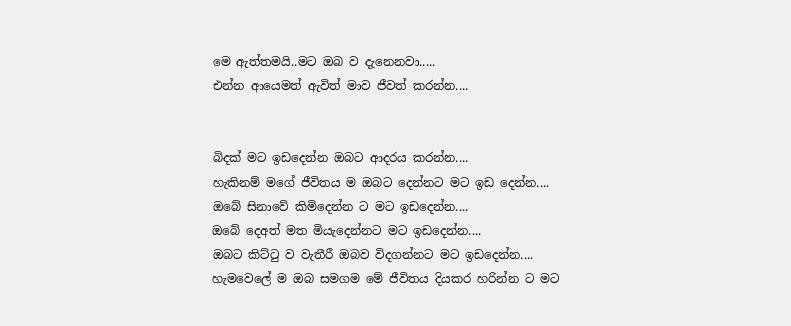මෙ ඇත්තමයි..මට ඔබ ව දැනෙනවා.....
එන්න ආයෙමත් ඇවිත් මාව ජීවත් කරන්න....


බිදක් මට ඉඩදෙන්න ඔබට ආදරය කරන්න....
හැකිනම් මගේ ජීවිතය ම ඔබට දෙන්නට මට ඉඩ දෙන්න....
ඔබේ සිනාවේ කිමිදෙන්න ට මට ඉඩදෙන්න....
ඔබේ දෙඅත් මත මියැදෙන්නට මට ඉඩදෙන්න....
ඔබට කිට්ටු ව වැතීරී ඔබව විදගන්නට මට ඉඩදෙන්න....
හැමවෙලේ ම ඔබ සමගම මේ ජීවිතය දියකර හරින්න ට මට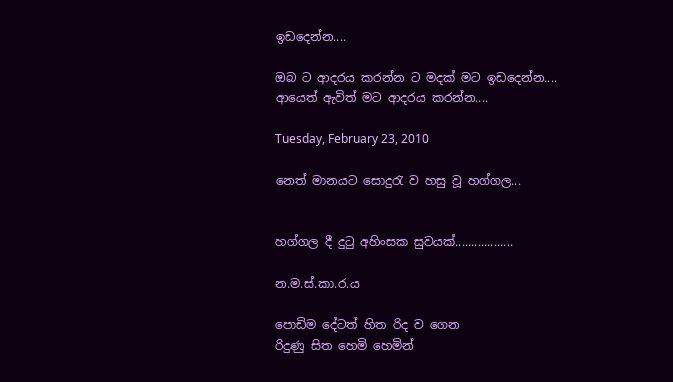ඉඩදෙන්න....

ඔබ ට ආදරය කරන්න ට මදක් මට ඉඩදෙන්න....
ආයෙත් ඇවිත් මට ආදරය කරන්න....

Tuesday, February 23, 2010

නෙත් මානයට සොදුරැ ව හසු වූ හග්ගල...


හග්ගල දී දුටු අහිංසක සුවයක්..................

න.ම.ස්.කා.ර.ය

පොඩිම දේටත් හිත රිද ව ගෙන
රිදුණු සිත හෙමි හෙමින්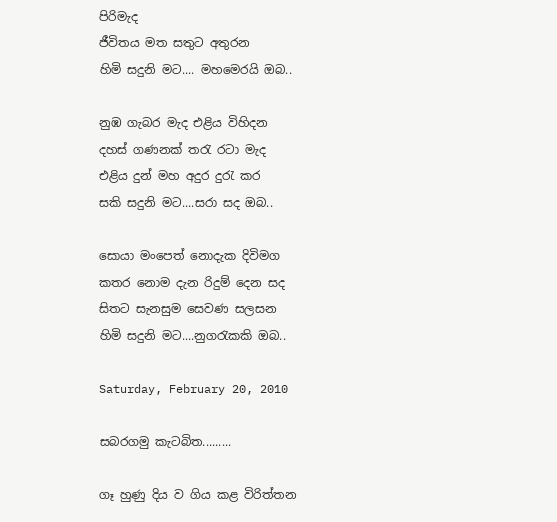පිරිමැද
ජීවිතය මත සතුට අතුරන
හිමි සදුනි මට.... මහමෙරයි ඔබ..

නුඹ ගැබර මැද එළිය විහිදන
දහස් ගණනක් තරැ රටා මැද
එළිය දුන් මහ අදුර දුරැ කර
සකි සදුනි මට....සරා සද ඔබ..

සොයා මංපෙත් නොදැක දිවිමග
කතර නොම දැන රිදුම් දෙන සද
සිතට සැනසුම සෙවණ සලසන
හිමි සදුනි මට....නුගරැකකි ඔබ..

Saturday, February 20, 2010

සබරගමු කැටබිත.........

ගෑ හුණු දිය ව ගිය කළ විරිත්තන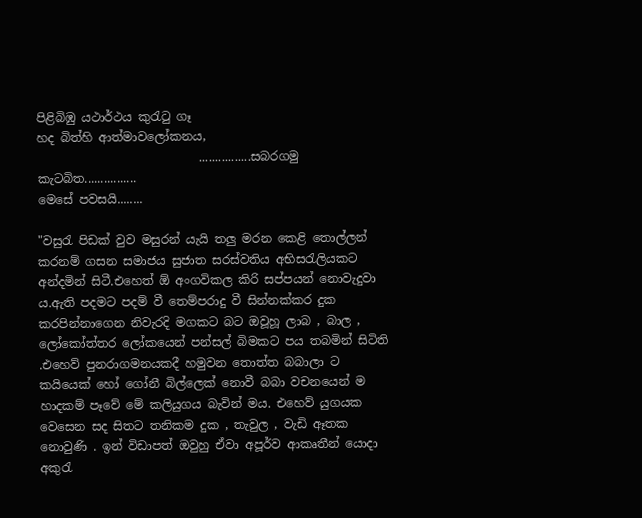පිළිබිඹු යථාර්ථය කුරැටු ගෑ
හද බිත්හි ආත්මාවලෝකනය,
                           ................සබරගමු කැටබිත................
මෙසේ පවසයි........

"වසුරැ පිඩක් වුව මසුරන් යැයි තලු මරන කෙළි තොල්ලන් කරනම් ගසන සමාජය සුජාත සරස්වතිය අභිසරැලියකට අන්දමින් සිටී.එහෙත් ඕ අංගවිකල කිරි සප්පයන් නොවැදුවා ය.ඇති පදමට පදම් වී තෙම්පරාදු වී සින්නක්කර දුක කරපින්නාගෙන නිවැරදි මගකට බට ඔවූහූ ලාබ , බාල , ලෝකෝත්තර ලෝකයෙන් පන්සල් බිමකට පය තබමින් සිටිති .එහෙව් පුනරාගමනයකදී හමුවන තොත්ත බබාලා ට කයියෙක් හෝ ගෝනී බිල්ලෙක් නොවී බබා වචනයෙන් ම හාදකම් පෑවේ මේ කලියුගය බැවින් මය. එහෙව් යුගයක වෙසෙන සද සිතට තනිකම දුක , තැවුල , වැඩි ඈතක නොවුණි . ඉන් විඩාපත් ඔවුහු ඒවා අපූර්ව ආකෘතීන් යොදා අකුරැ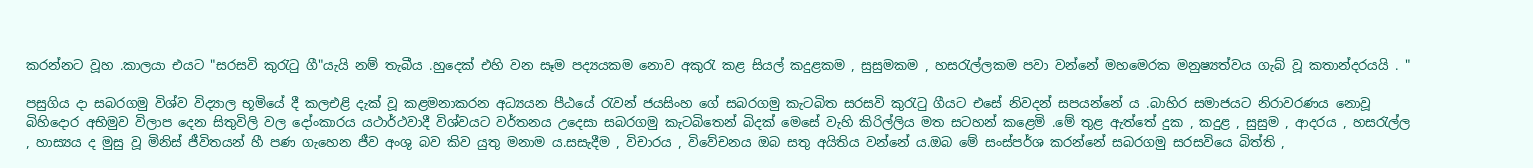කරන්නට වූහ .කාලයා එයට "සරසවි කුරැටු ගී"යැයි නම් තැබීය .හුදෙක් එහි වන සෑම පද්‍යයකම නොව අකුරැ කළ සියල් කදුළකම , සුසුමකම , හසරැල්ලකම පවා වන්නේ මහමෙරක මනුෂ්‍යත්වය ගැබ් වූ කතාන්දරයයි . "

පසුගිය දා සබරගමු විශ්ව විද්‍යාල භූමියේ දී කලඑළි දැක් වූ කළමනාකරන අධ්‍යයන පීඨයේ රැවන් ජයසිංහ ගේ සබරගමු කැටබිත සරසවි කුරැටු ගීයට එසේ නිවදන් සපයන්නේ ය .බාහිර සමාජයට නිරාවරණය නොවූ බිහිදොර අභිමුව විලාප දෙන සිතුවිලි වල දෝංකාරය යථාර්ථවාදී විශ්වයට වර්තනය උදෙසා සබරගමු කැටබිතෙන් බිදක් මෙසේ වැහි කිරිල්ලිය මත සටහන් කළෙමි .මේ තුළ ඇත්තේ දුක , කදුළ , සුසුම , ආදරය , හසරැල්ල , හාස්‍යය ද මුසු වූ මිනිස් ජීවිතයන් හී පණ ගැහෙන ජීව අංශු බව කිව යුතු මනාම ය.සසැදීම , විචාරය , විවේචනය ඔබ සතු අයිතිය වන්නේ ය.ඔබ මේ සංස්පර්ශ කරන්නේ සබරගමු සරසවියෙ බිත්ති ,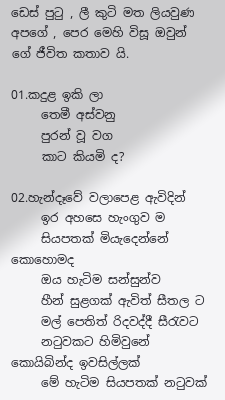ඩෙස් පුටු , ලී කුටි මත ලියවුණ අපගේ , පෙර මෙහි විසූ ඔවුන් ගේ ජීවිත කතාව යි.

01.කදුළ ඉකි ලා
     තෙමී අස්වනු
     පුරන් වූ වග
     කාට කියමි ද?

02.හැන්දෑවේ වලාපෙළ ඇවිදින්
     ඉර අහසෙ හැංගුව ම
     සියපතක් මියැදෙන්නේ කොහොමද
     ඔය හැටිම සන්සුන්ව
     හීන් සුළගක් ඇවිත් සීතල ට
     මල් පෙතිත් රිදවද්දී සීරැවට
     නටුවකට හිමිවුනේ කොයිබින්ද ඉවසිල්ලක්
     මේ හැටිම සියපතක් නටුවක්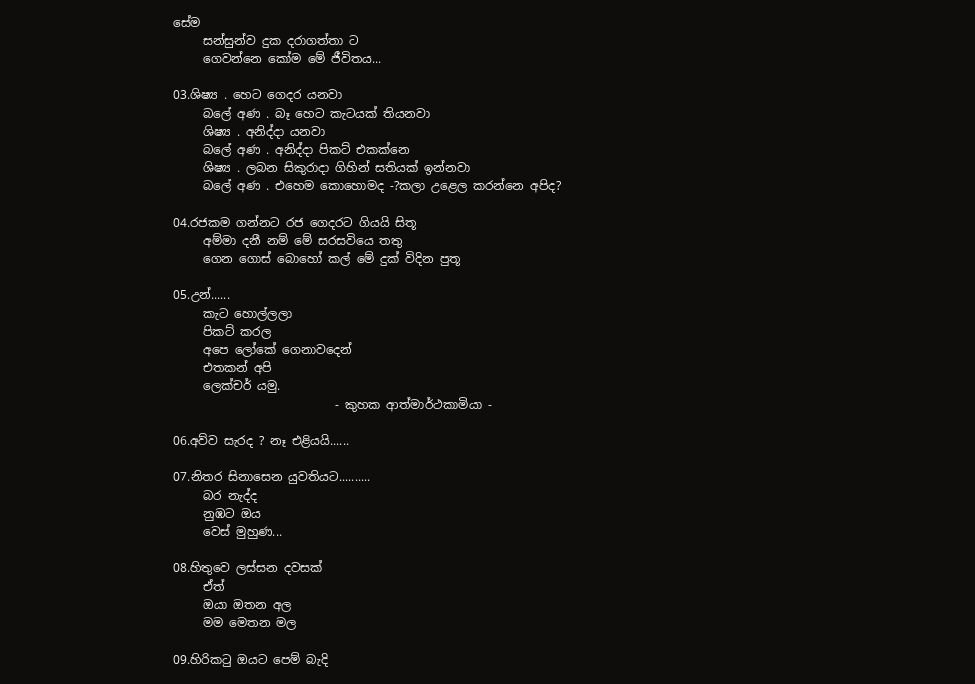සේම
     සන්සුන්ව දුක දරාගත්තා ට
     ගෙවන්නෙ කෝම මේ ජීවිතය...

03.ශිෂ්‍ය . හෙට ගෙදර යනවා
     බලේ අණ . බෑ හෙට කැටයක් තියනවා
     ශිෂ්‍ය . අනිද්දා යනවා
     බලේ අණ . අනිද්දා පිකට් එකක්නෙ
     ශිෂ්‍ය . ලබන සිකුරාදා ගිහින් සතියක් ඉන්නවා
     බලේ අණ . එහෙම කොහොමද -?කලා උළෙල කරන්නෙ අපිද?

04.රජකම ගන්නට රජ ගෙදරට ගියයි සිතූ
     අම්මා දනී නම් මේ සරසවියෙ තතු
     ගෙන ගොස් බොහෝ ‍කල් මේ දුක් විදින පුතූ

05.උන්......
     කැට හොල්ලලා
     පිකට් කරල
     අපෙ ලෝකේ ගෙනාවදෙන්
     එතකන් අපි
     ලෙක්චර් යමු.
                           - කුහක ආත්මාර්ථකාමියා -

06.අව්ව සැරද ? නෑ එළියයි......

07.නිතර සිනාසෙන යුවතියට..........
     බර නැද්ද
     නුඹට ඔය
     වෙස් මුහුණ...

08.හිතුවෙ ලස්සන දවසක්
     ඒත්
     ඔයා ඔතන අල
     මම මෙතන මල

09.හිරිකටු ඔයට පෙම් බැදි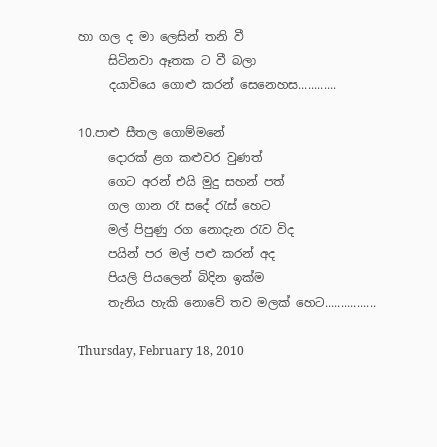හා ගල ද මා ලෙසින් තනි වී
     සිටිනවා ඈතක ට වී බලා
     දයාවියෙ ගොළු කරන් සෙනෙහස............

10.පාළු සීතල ගොම්මනේ
     දොරක් ළග කළුවර වුණත්
     ගෙට අරන් එයි මුදු සහන් පත්
     ගල ගාන රෑ සදේ රැස් හෙට
     මල් පිපුණු රග නොදැන රැව විද
     පයින් පර මල් පළු කරන් අද
     පියලි පියලෙන් බිදින ඉක්ම
     තැනිය හැකි නොවේ තව මලක් හෙට................

Thursday, February 18, 2010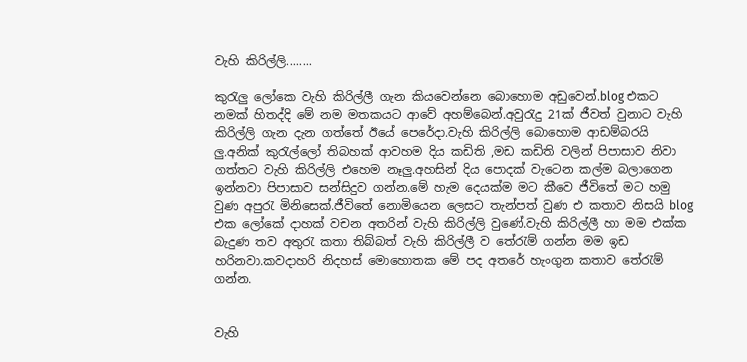වැහි කිරිල්ලි........

කුරැලු ලෝකෙ වැහි කිරිල්ලී ගැන කියවෙන්නෙ බොහොම අඩුවෙන්.blog එකට නමක් හිතද්දි මේ නම මතකයට ආවේ අහම්බෙන්.අවුරැදු 21ක් ජීවත් වුනාට වැහි කිරිල්ලි ගැන දැන ගත්තේ ඊයේ පෙරේදා.වැහි කිරිල්ලි බොහොම ආඩම්බරයි ලු.අනික් කුරැල්ලෝ තිබහක් ආවහම දිය කඩිති ,මඩ කඩිති වලින් පිපාසාව නිවා ගත්තට වැහි කිරිල්ලි එහෙම නෑලු.අහසින් දිය පොදක් වැටෙන කල්ම බලාගෙන ඉන්නවා පිපාසාව සන්සිදුව ගන්න.මේ හැම දෙයක්ම මට කීවෙ ජීවිතේ මට හමු වුණ අපුරැ මිනිසෙක්.ජීවිතේ නොමි‍යෙන ලෙසට තැන්පත් වුණ එ කතාව නිසයි blog එක ලෝකේ දාහක් වචන අතරින් වැහි කිරිල්ලි වුණේ.වැහි කිරිල්ලී හා මම එක්ක බැදුණ තව අතුරැ කතා තිබ්බත් වැහි කිරිල්ලී ව තේරැම් ගන්න මම ඉඩ හරිනවා.කවදාහරි නිදහස් මොහොතක මේ පද අතරේ හැංගුන කතාව තේරැම් ගන්න.


වැහි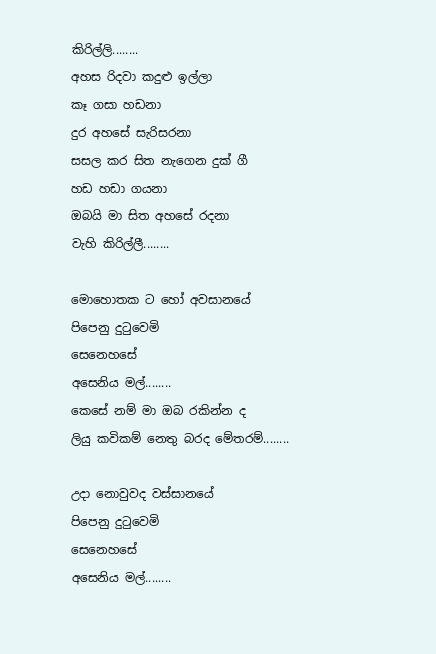කිරිල්ලි........
අහස රිදවා කදුළු ඉල්ලා
කෑ ගසා හඩනා
දුර අහසේ සැරිසරනා
සසල කර සිත නැගෙන දුක් ගී
හඩ හඩා ගයනා
ඔබයි මා සිත අහසේ රදනා
වැහි කිරිල්ලී........

මොහොතක ට හෝ අවසානයේ
පිපෙනු දුටුවෙමි
සෙනෙහසේ
අසෙනිය මල්........
කෙසේ නම් මා ඔබ රකින්න ද
ලියු කවිකම් නෙතු බරද මේතරම්........

උදා නොවුවද වස්සානයේ
පිපෙනු දුටුවෙමි
සෙනෙහසේ
අසෙනිය මල්........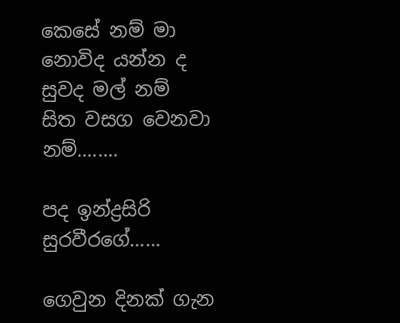කෙසේ නම් මා නොවිද යන්න ද
සුවද මල් නම්
සිත වසග වෙනවා නම්........

පද ඉන්ද්‍රසිරි සුරවීරගේ......

ගෙවුන දිනක් ගැන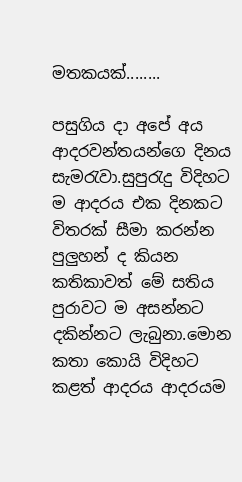මතකයක්........

පසුගිය දා අපේ අය ආදරවන්තයන්ගෙ දිනය සැමරැවා.සුපුරැදු විදිහට ම ආදරය එක දිනකට විතරක් සීමා කරන්න පුලුහන් ද කියන කතිකාවත් මේ සතිය පුරාවට ම අසන්නට දකින්නට ලැබුනා.මොන කතා කොයි විදිහට කළත් ආදරය ආදරයම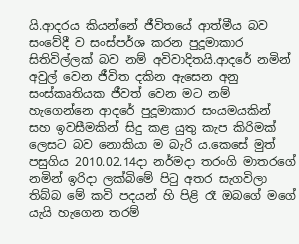යි.ආදරය කියන්නේ ජීවිතයේ ආත්මීය බව සංවේදී ව සංස්පර්ශ කරන පුදූමාකාර සිතිවිල්ලක් බව නම් අවිවාදිතයි.ආදරේ නමින් අවුල් වෙන ජීවිත දකින ඇසෙන අනු සංස්කෘතියක ජීවත් වෙන මට නම් හැගෙන්නෙ ආදරේ පුදූමාකාර සංයමයකින් සහ ඉවසීමකින් සිදු කළ යුතු කැප කිරිමක් ලෙසට බව නොකියා ම බැරි ය.කෙසේ මුත් පසුගිය 2010.02.14දා නර්මදා තරංගි මාතරගේ නමින් ඉරිදා ලක්බිමේ පිටු අතර සැගවිලා තිබ්බ මේ කවි පදයන් හි පිළි රෑ ඔබගේ මගේ යැයි හැගෙන තරම්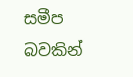සමීප බවකින්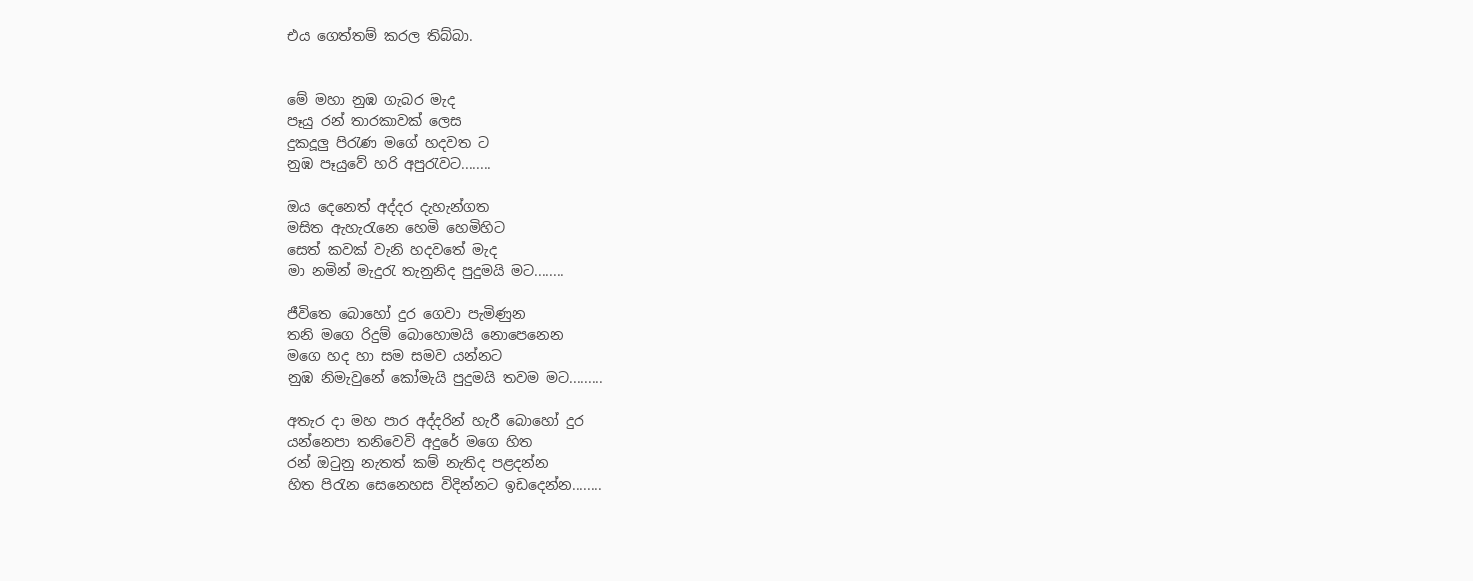එය ගෙත්තම් කරල තිබ්බා.


මේ මහා නුඹ ගැබර මැද
පෑයු රන් තාරකාවක් ලෙස
දුකදූලු පිරැණ මගේ හදවත ට
නුඹ පෑයුවේ හරි අපුරැවට........

ඔය දෙනෙත් අද්දර දැහැන්ගත
මසිත ඇහැරැනෙ හෙමි හෙමිහිට
සෙත් කවක් වැනි හදවතේ මැද
මා නමින් මැදුරැ තැනුනිද පුදුමයි මට........

ජීවිතෙ බොහෝ දුර ගෙවා පැමිණුන
තනි මගෙ රිදුම් බොහොමයි නොපෙනෙන
මගෙ හද හා සම සමව යන්නට
නුඹ නිමැවුනේ කෝමැයි පුදුමයි තවම මට.........

අතැර දා මහ පාර අද්දරින් හැරී බොහෝ දුර
යන්නෙපා තනිවෙවි අදුරේ මගෙ හිත
රන් ඔටුනු නැතත් කම් නැතිද පළදන්න
හිත පිරැන සෙනෙහස විදින්නට ඉඩදෙන්න........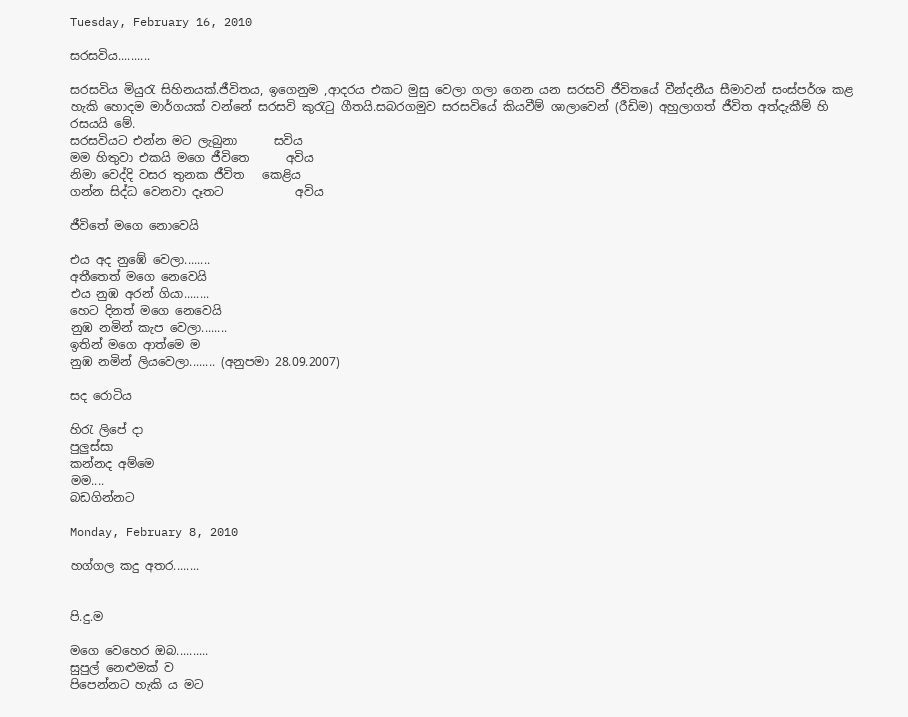Tuesday, February 16, 2010

සරසවිය..........

සරසවිය මියුරැ සිහිනයක්.ජීවිතය, ඉගෙනුම ,ආදරය එකට මුසු වෙලා ගලා ගෙන යන සරසවි ජීවිතයේ වීන්දනීය සීමාවන් සංස්පර්ශ කළ හැකි හොදම මාර්ගයක් වන්නේ සරසවි කුරැටු ගීතයි.සබරගමුව සරසවියේ කියවීම් ශාලාවෙන් (රීඩිම) අහුලාගත් ජීවිත අත්දැකීම් හි රසයයි මේ.
සරසවියට එන්න මට ලැබුනා      සවිය
මම හිතුවා එකයි මගෙ ජීවිතෙ      අවිය
නිමා වෙද්දි වසර තුනක ජීවිත   කෙළිය
ගන්න සිද්ධ වෙනවා දෑතට            අවිය

ජීවිතේ මගෙ නොවෙයි

එය අද නුඹේ වෙලා........
අතීතෙත් මගෙ නෙවෙයි
එය නුඹ අරන් ගියා........
හෙට දිනත් මගෙ නෙවෙයි
නුඹ නමින් කැප වෙලා........
ඉතින් මගෙ ආත්මෙ ම
නුඹ නමින් ලියවෙලා........ (අනුපමා 28.09.2007)

සද රොටිය

හිරැ ලිපේ දා
පුලුස්සා
කන්නද අම්මෙ
මම....
බඩගින්නට

Monday, February 8, 2010

හග්ගල කදු අතර........


පි.දු.ම

මගෙ වෙහෙර ඔබ..........
සුපුල් නෙළුමක් ව
පිපෙන්නට හැකි ය මට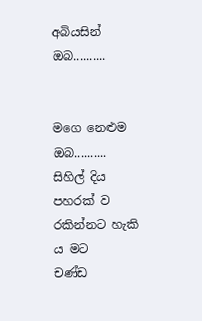අබියසින් ඔබ..........


මගෙ නෙළුම ඔබ..........
සිහිල් දිය පහරක් ව
රකින්නට හැකි ය මට
චණ්ඩ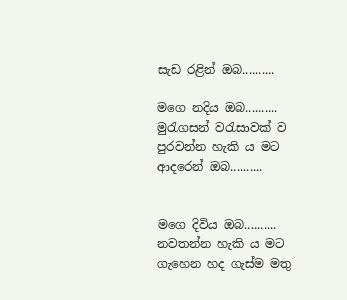සැඩ රළින් ඔබ..........

මගෙ නදිය ඔබ..........
මුරැගසන් වරැසාවක් ව
පුරවන්න හැකි ය මට
ආදරෙන් ඔබ..........


මගෙ දිවිය ඔබ..........
නවතන්න හැකි ය මට
ගැහෙන හද ගැස්ම මතු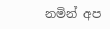නමින් අප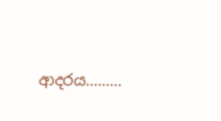ආදරය.........